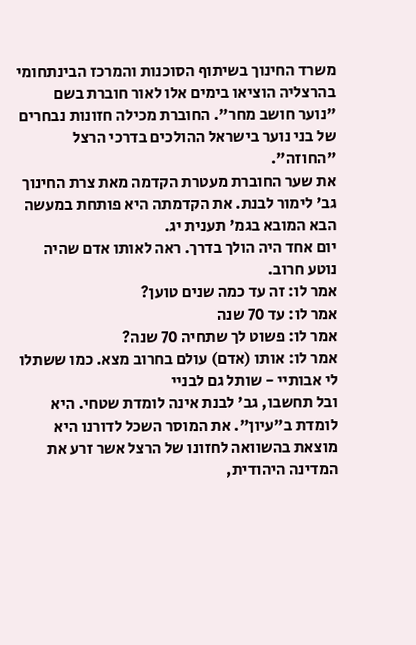משרד החינוך בשיתוף הסוכנות והמרכז הבינתחומי בהרצליה הוציאו בימים אלו לאור חוברת בשם "נוער חושב מחר". החוברת מכילה חזונות נבחרים של בני נוער בישראל ההולכים בדרכי הרצל "החוזה".
את שער החוברת מעטרת הקדמה מאת צרת החינוך גב' לימור לבנת. את הקדמתה היא פותחת במעשה הבא המובא בגמ' תענית יג.
יום אחד היה הולך בדרך. ראה לאותו אדם שהיה נוטע חרוב.
אמר לו: זה עד כמה שנים טוען?
אמר לו: עד 70 שנה
אמר לו: פשוט לך שתחיה 70 שנה?
אמר לו: אותו (אדם) עולם בחרוב מצא. כמו ששתלו לי אבותיי - שותל גם לבניי
ובל תחשבו, גב' לבנת אינה לומדת שטחי. היא לומדת ב"עיון". את המוסר השכל לדורנו היא מוצאת בהשוואה לחזונו של הרצל אשר זרע את המדינה היהודית,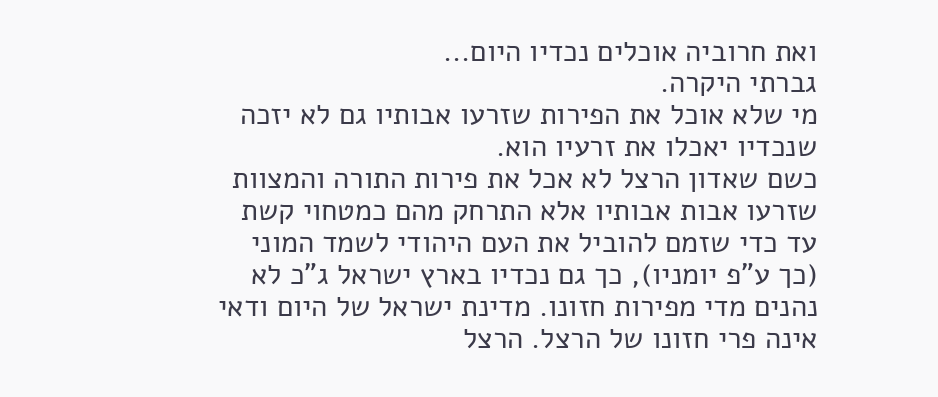ואת חרוביה אוכלים נכדיו היום...
גברתי היקרה.
מי שלא אוכל את הפירות שזרעו אבותיו גם לא יזכה שנכדיו יאכלו את זרעיו הוא.
כשם שאדון הרצל לא אכל את פירות התורה והמצוות שזרעו אבות אבותיו אלא התרחק מהם כמטחוי קשת עד כדי שזמם להוביל את העם היהודי לשמד המוני (כך ע"פ יומניו), כך גם נכדיו בארץ ישראל ג"כ לא נהנים מדי מפירות חזונו. מדינת ישראל של היום ודאי אינה פרי חזונו של הרצל. הרצל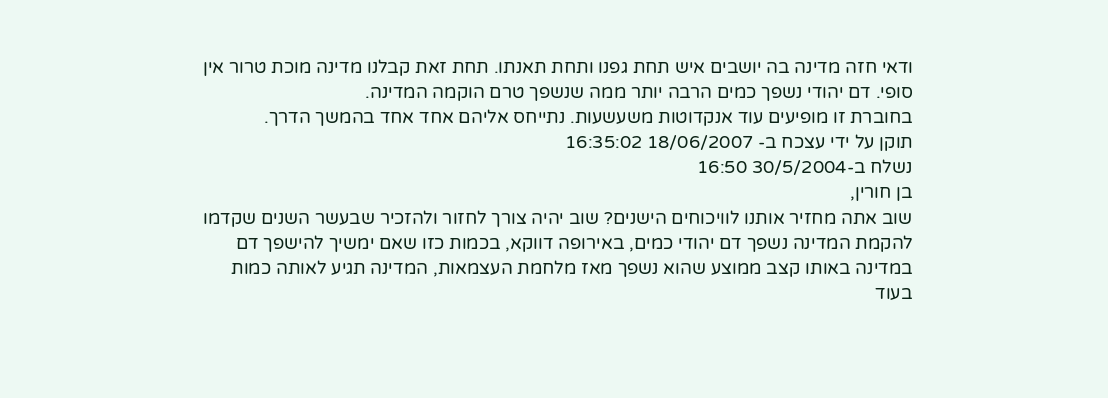ודאי חזה מדינה בה יושבים איש תחת גפנו ותחת תאנתו. תחת זאת קבלנו מדינה מוכת טרור אין סופי. דם יהודי נשפך כמים הרבה יותר ממה שנשפך טרם הוקמה המדינה.
בחוברת זו מופיעים עוד אנקדוטות משעשעות. נתייחס אליהם אחד אחד בהמשך הדרך.
תוקן על ידי עצכח ב- 18/06/2007 16:35:02
נשלח ב-30/5/2004 16:50
בן חורין,
שוב אתה מחזיר אותנו לוויכוחים הישנים? שוב יהיה צורך לחזור ולהזכיר שבעשר השנים שקדמו להקמת המדינה נשפך דם יהודי כמים, באירופה דווקא, בכמות כזו שאם ימשיך להישפך דם במדינה באותו קצב ממוצע שהוא נשפך מאז מלחמת העצמאות, המדינה תגיע לאותה כמות בעוד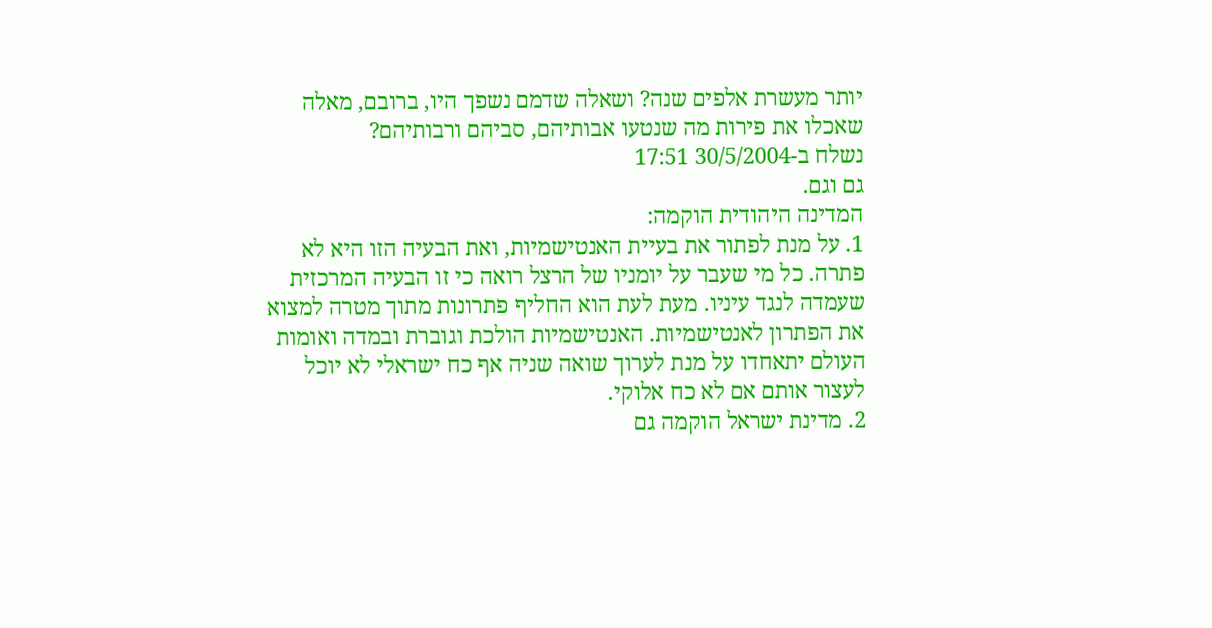יותר מעשרת אלפים שנה? ושאלה שדמם נשפך היו, ברובם, מאלה שאכלו את פירות מה שנטעו אבותיהם, סביהם ורבותיהם?
נשלח ב-30/5/2004 17:51
גם וגם.
המדינה היהודית הוקמה:
1. על מנת לפתור את בעיית האנטישמיות, ואת הבעיה הזו היא לא פתרה. כל מי שעבר על יומניו של הרצל רואה כי זו הבעיה המרכזית שעמדה לנגד עיניו. מעת לעת הוא החליף פתרונות מתוך מטרה למצוא את הפתרון לאנטישמיות. האנטישמיות הולכת וגוברת ובמדה ואומות העולם יתאחדו על מנת לערוך שואה שניה אף כח ישראלי לא יוכל לעצור אותם אם לא כח אלוקי.
2. מדינת ישראל הוקמה גם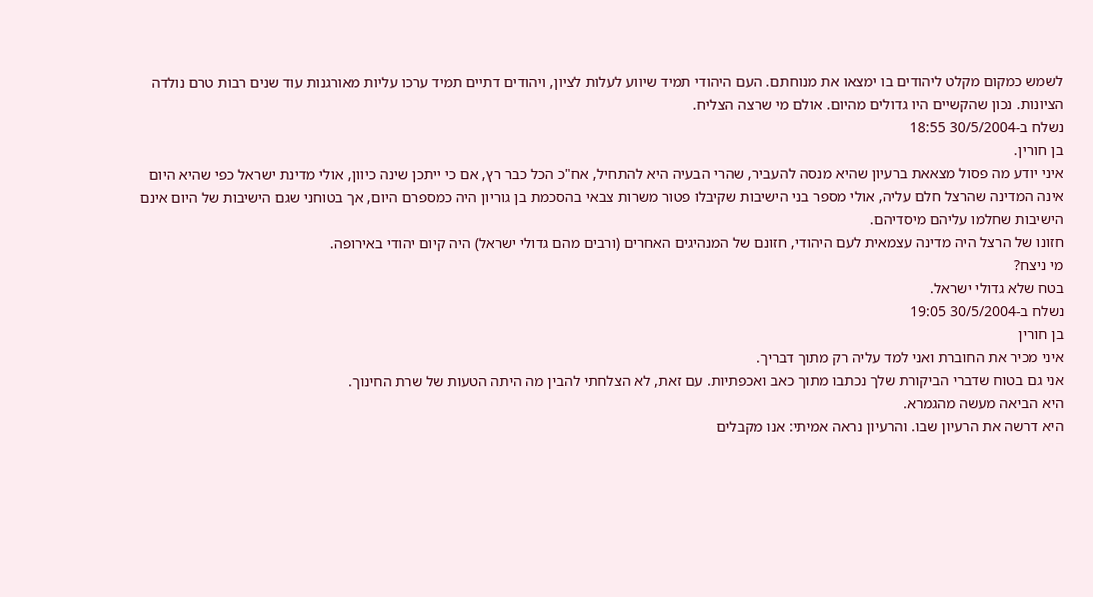לשמש כמקום מקלט ליהודים בו ימצאו את מנוחתם. העם היהודי תמיד שיווע לעלות לציון, ויהודים דתיים תמיד ערכו עליות מאורגנות עוד שנים רבות טרם נולדה הציונות. נכון שהקשיים היו גדולים מהיום. אולם מי שרצה הצליח.
נשלח ב-30/5/2004 18:55
בן חורין.
איני יודע מה פסול מצאאת ברעיון שהיא מנסה להעביר, שהרי הבעיה היא להתחיל, אח"כ הכל כבר רץ, אם כי ייתכן שינה כיוון, אולי מדינת ישראל כפי שהיא היום אינה המדינה שהרצל חלם עליה, אולי מספר בני הישיבות שקיבלו פטור משרות צבאי בהסכמת בן גוריון היה כמספרם היום, אך בטוחני שגם הישיבות של היום אינם הישיבות שחלמו עליהם מיסדיהם.
חזונו של הרצל היה מדינה עצמאית לעם היהודי, חזונם של המנהיגים האחרים (ורבים מהם גדולי ישראל) היה קיום יהודי באירופה.
מי ניצח?
בטח שלא גדולי ישראל.
נשלח ב-30/5/2004 19:05
בן חורין
איני מכיר את החוברת ואני למד עליה רק מתוך דבריך.
אני גם בטוח שדברי הביקורת שלך נכתבו מתוך כאב ואכפתיות. עם זאת, לא הצלחתי להבין מה היתה הטעות של שרת החינוך.
היא הביאה מעשה מהגמרא.
היא דרשה את הרעיון שבו. והרעיון נראה אמיתי: אנו מקבלים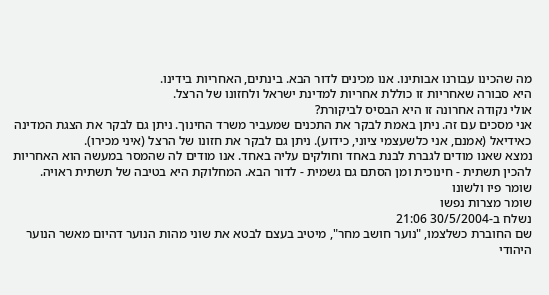מה שהכינו עבורנו אבותינו. אנו מכינים לדור הבא. בינתים, האחריות בידינו.
היא סבורה שאחריות זו כוללת אחריות למדינת ישראל ולחזונו של הרצל.
אולי נקודה אחרונה זו היא הבסיס לביקורת?
אני מסכים עם זה. ניתן באמת לבקר את התכנים שמעביר משרד החינוך. ניתן גם לבקר את הצגת המדינה כאידיאל (אמנם, אני כלשעצמי ציוני, כידוע). ניתן גם לבקר את חזונו של הרצל (איני מכירו).
נמצא שאנו מודים לגברת לבנת באחד וחולקים עליה באחד. אנו מודים לה שהמסר במעשה הוא האחריות להכין תשתית - חינוכית ומן הסתם גם גשמית - לדור הבא. המחלוקת היא בטיבה של תשתית ראויה.
שומר פיו ולשונו
שומר מצרות נפשו
נשלח ב-30/5/2004 21:06
שם החוברת כשלצמו, "נוער חושב מחר", מיטיב בעצם לבטא את שוני מהות הנוער דהיום מאשר הנוער היהודי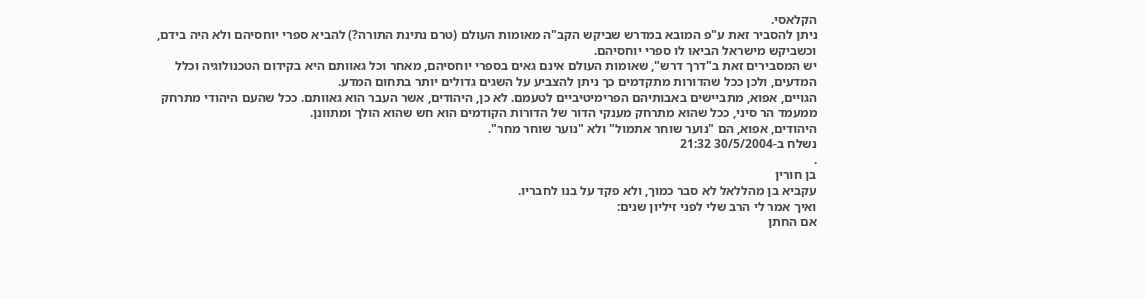הקלאסי.
ניתן להסביר זאת ע"פ המובא במדרש שביקש הקב"ה מאומות העולם (טרם נתינת התורה?) להביא ספרי יוחסיהם ולא היה בידם, וכשביקש מישראל הביאו לו ספרי יוחסיהם.
יש המסבירים זאת ב"דרך דרש", שאומות העולם אינם גאים בספרי יוחסיהם, מאחר וכל גאוותם היא בקידום הטכנולוגיה וכלל המדעים, ולכן ככל שהדורות מתקדמים כך ניתן להצביע על השגים גדולים יותר בתחום המדע.
הגויים, אפוא, מתביישים באבותיהם הפרימיטיביים לטעמם. לא כן, היהודים, אשר העבר הוא גאוותם. ככל שהעם היהודי מתרחק ממעמד הר סיני, ככל שהוא מתרחק מענקי הדור של הדורות הקודמים הוא חש שהוא הולך ומתוונן.
היהודים, אפוא, הם "נוער שוחר אתמול" ולא "נוער שוחר מחר".
נשלח ב-30/5/2004 21:32
.
בן חורין
עקביא בן מהללאל לא סבר כמוך, ולא פקד על בנו לחבריו.
ואיך אמר לי הרב שלי לפני זיליון שנים:
אם החתן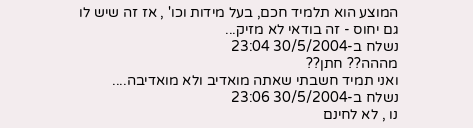המוצע הוא תלמיד חכם, בעל מידות וכו' , אז זה שיש לו גם יחוס - זה בודאי לא מזיק...
נשלח ב-30/5/2004 23:04
מההה?? חתן??
ואני תמיד חשבתי שאתה מואדיב ולא מואדיבה....
נשלח ב-30/5/2004 23:06
נו , לא לחינם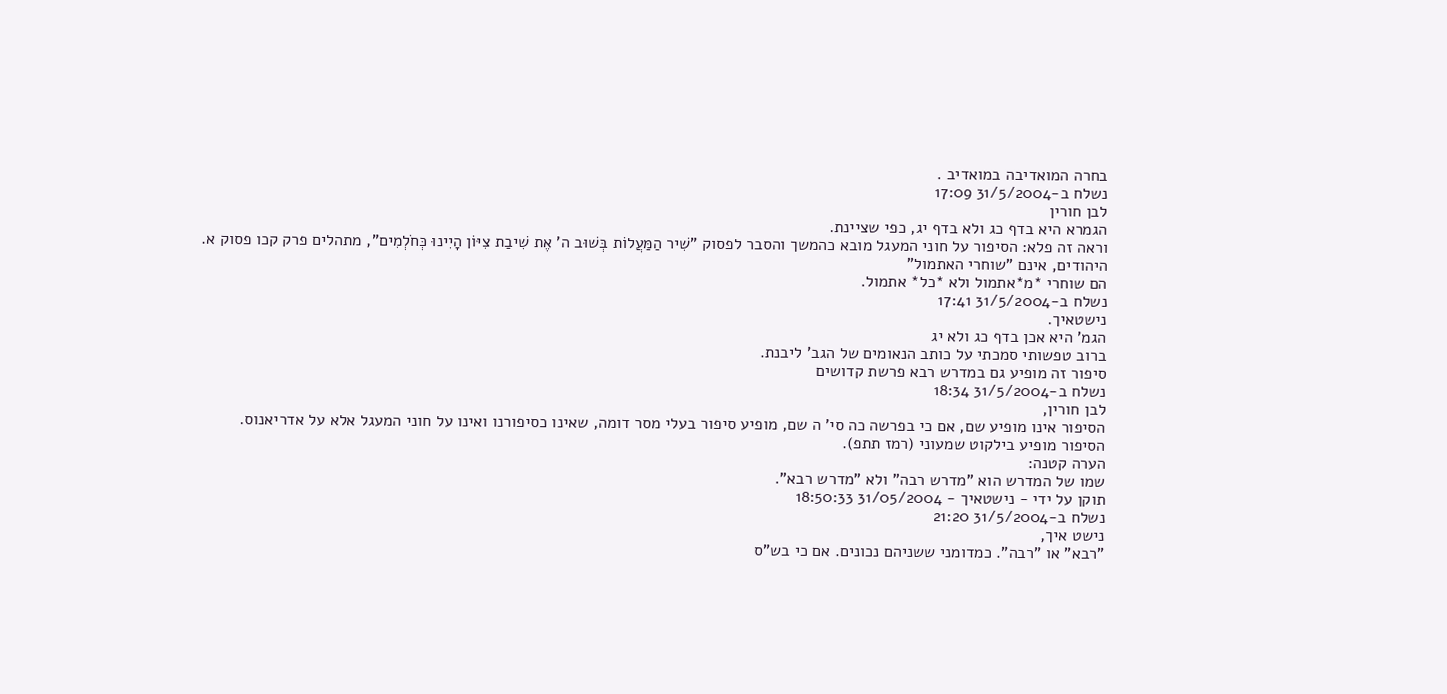בחרה המואדיבה במואדיב .
נשלח ב-31/5/2004 17:09
לבן חורין
הגמרא היא בדף כג ולא בדף יג, כפי שציינת.
וראה זה פלא: הסיפור על חוני המעגל מובא כהמשך והסבר לפסוק "שִׁיר הַמַּעֲלוֹת בְּשׁוּב ה' אֶת שִׁיבַת צִיּוֹן הָיִינוּ כְּחֹלְמִים", מתהלים פרק קכו פסוק א.
היהודים, אינם "שוחרי האתמול"
הם שוחרי *מ*אתמול ולא *כל* אתמול.
נשלח ב-31/5/2004 17:41
נישטאיך.
הגמ' היא אכן בדף כג ולא יג
ברוב טפשותי סמכתי על כותב הנאומים של הגב' ליבנת.
סיפור זה מופיע גם במדרש רבא פרשת קדושים
נשלח ב-31/5/2004 18:34
לבן חורין,
הסיפור אינו מופיע שם, אם כי בפרשה כה סי' ה שם, מופיע סיפור בעלי מסר דומה, שאינו כסיפורנו ואינו על חוני המעגל אלא על אדריאנוס.
הסיפור מופיע בילקוט שמעוני (רמז תתפ).
הערה קטנה:
שמו של המדרש הוא "מדרש רבה" ולא "מדרש רבא".
תוקן על ידי - נישטאיך - 31/05/2004 18:50:33
נשלח ב-31/5/2004 21:20
נישט איך,
"רבא" או "רבה". כמדומני ששניהם נכונים. אם כי בש"ס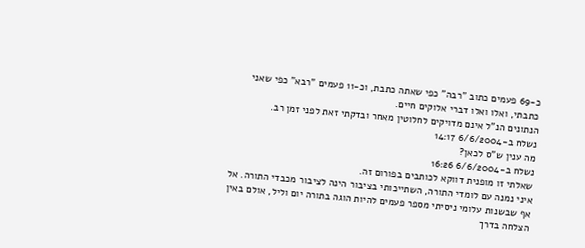כ-69 פעמים כתוב "רבה" כפי שאתה כתבת, וכ-11 פעמים "רבא" כפי שאני כתבתי, ואלו ואלו דברי אלוקים חיים.
הנתונים הנ"ל אינם מדויקים לחלוטין מאחר ובדקתי זאת לפני זמן רב.
נשלח ב-6/6/2004 14:17
מה ענין ש"ס לכאן?
נשלח ב-6/6/2004 16:26
שאלתי זו מופנית דווקא לכותבים בפורום זה.
איני נמנה עם לומדי התורה, השתייכותי בציבור הינה לציבור מכבדי התורה. אל אף שבשנות עלומי ניסיתי מספר פעמים להיות הוגה בתורה יום וליל, אולם באין הצלחה בדרך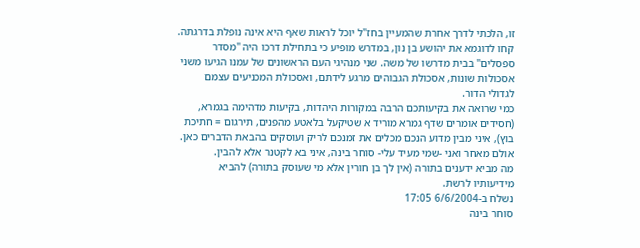זו, הלכתי לדרך אחרת שהמעיין בחז"ל יוכל לראות שאף היא אינה נופלת בדרגתה.
קחו לדוגמא את יהושע בן נון, במדרש מופיע כי בתחילת דרכו היה "מסדר ספסלים" בבית מדרשו של משה. שני מנהיגי העם הראשונים של עמנו הגיעו משני אסכולות שונות, אסכולת הגבוהים מרגע לידתם, ואסכולת המכניעים עצמם לגדולי הדור.
כמי שרואה את בקיעותכם הרבה במקורות היהדות, בקיעות מדהימה בגמרא, (חסידים אומרים שדף גמרא מוריד א שטיקעל בלאטע מהפנים, תירגום = חתיכת בוץ), איני מבין מדוע הנכם מכלים את זמנכם לריק ועוסקים בהבאת הדברים כאן.
אולם מאחר ואני -שמי מעיד עלי- סוחר בינה, איני בא לקטנר אלא להבין.
מה מביא ידענים בתורה (אין לך בן חורין אלא מי שעוסק בתורה) להביא מידיעותיו לרשת.
נשלח ב-6/6/2004 17:05
סוחר בינה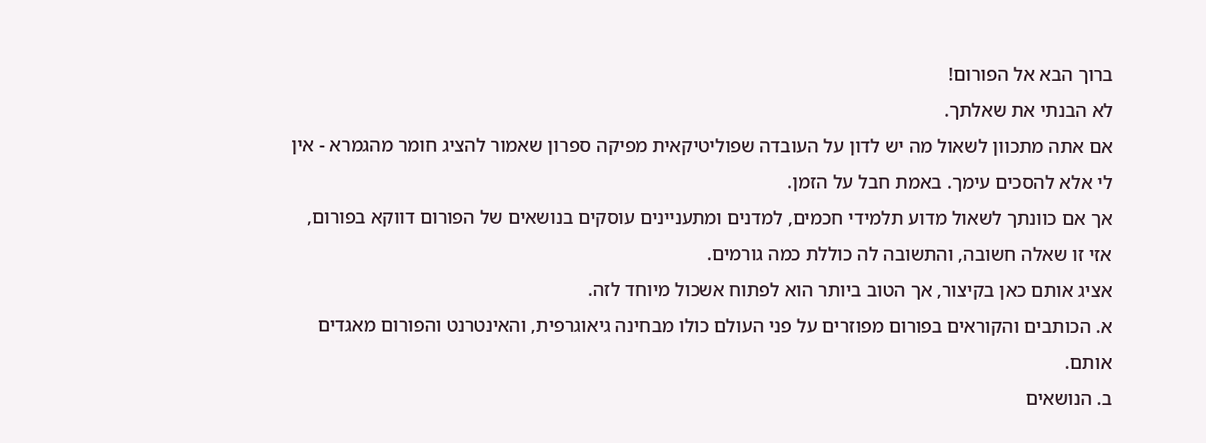ברוך הבא אל הפורום!
לא הבנתי את שאלתך.
אם אתה מתכוון לשאול מה יש לדון על העובדה שפוליטיקאית מפיקה ספרון שאמור להציג חומר מהגמרא - אין לי אלא להסכים עימך. באמת חבל על הזמן.
אך אם כוונתך לשאול מדוע תלמידי חכמים, למדנים ומתעניינים עוסקים בנושאים של הפורום דווקא בפורום, אזי זו שאלה חשובה, והתשובה לה כוללת כמה גורמים.
אציג אותם כאן בקיצור, אך הטוב ביותר הוא לפתוח אשכול מיוחד לזה.
א. הכותבים והקוראים בפורום מפוזרים על פני העולם כולו מבחינה גיאוגרפית, והאינטרנט והפורום מאגדים אותם.
ב. הנושאים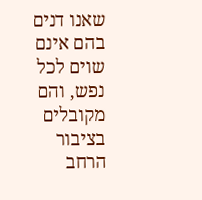שאנו דנים בהם אינם שוים לכל נפש, והם מקובלים בציבור הרחב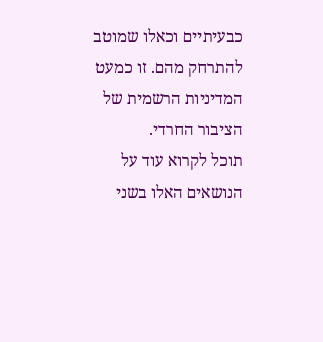כבעיתיים וכאלו שמוטב להתרחק מהם. זו כמעט המדיניות הרשמית של הציבור החרדי.
תוכל לקרוא עוד על הנושאים האלו בשני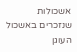אשכולות שנזכרים באשכול העוגן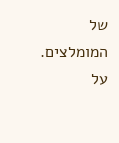של המומלצים. על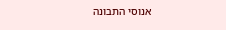אנוסי התבונה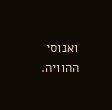ואנוסי ההוויה.